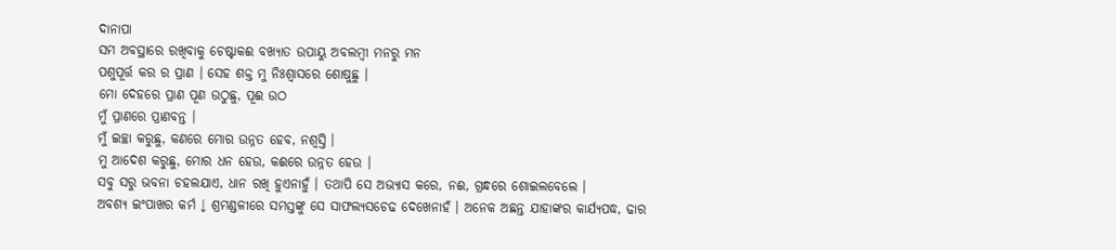ଦାନାପା
ସମ ଅବସ୍ଥାରେ ରଖିବାକୁ ଚେଷ୍ଟାକଈ ବଖ୍ୟାତ ଉପାୟୁ ଅବଲମ୍ବୀ ମନରୁ ମନ
ପଶୁପୂର୍ତ୍ତ କର ର ପ୍ରାଣ । ସେହ ଶକ୍ତ ମୁ ନିଃଶ୍ବାସରେ ଶୋଷୁଛୁ ।
ମୋ ଦେହରେ ପ୍ରାଣ ପୂଣ ଉଠୁଛୁ, ପୂଈ ଉଠ
ମୁଁ ପ୍ରାଣରେ ପ୍ରାଣବନ୍ତ ।
ମୁଁ ଇଚ୍ଛା କରୁଛୁ, କଣରେ ମୋର ଉନ୍ନତ ହେବ, ନଶ୍ବସ୍ତି ।
ମୁ ଆଦେଶ କରୁଛୁ, ମୋର ଧନ ହେଉ, କଈରେ ଉନ୍ନତ ହେଉ ।
ସବୁ ସରୁ ଭବନା ଚହଲଯାଏ, ଧାନ ରଖି ହୁଏନାହୁଁ । ତଥାପି ସେ ଅଭ୍ୟାସ କରେ, ନଈ, ଗ୍ରନ୍ଧରେ ଶୋଇଲବେଲେ ।
ଅବଶ୍ୟ ଇଂପାଖର କର୍ମ ↓ ଶ୍ରମଣ୍ଡଳୀରେ ସମସ୍ତଙ୍କୁ ସେ ସାଫଲ୍ୟସଚେଢ ଦେଖେନାହଁ । ଅନେକ ଅଛନ୍ତ ଯାହାଙ୍କର କାର୍ଯ୍ୟପଦ୍ଧ, ଢାର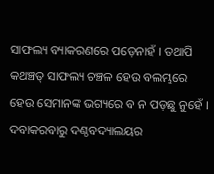ସାଫଲ୍ୟ ବ୍ୟାକରଣରେ ପଡ଼େନାହଁ । ତଥାପି କଥଞ୍ଚତ୍ ସାଫଲ୍ୟ ଚଞ୍ଚଳ ହେଉ ବଲମ୍ଭରେ ହେଉ ସେମାନଙ୍କ ଭଗ୍ୟରେ ବ ନ ପଡ଼ଛୁ ନୁହେଁ ।
ଦବାକରବାରୁ ଦଣ୍ଠବଦ୍ୟାଲୟର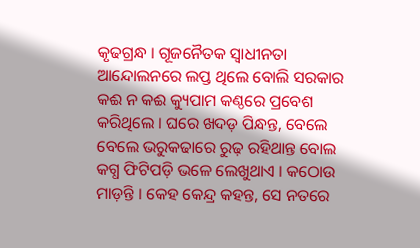କୃଢଗ୍ରନ୍ଧ । ଗୂଜନୈତକ ସ୍ବାଧୀନତା ଆନ୍ଦୋଲନରେ ଲପ୍ତ ଥିଲେ ବୋଲି ସରକାର କଈ ନ କଈ କ୍ୟୁପାମ କଣ୍ଠରେ ପ୍ରବେଶ କରିଥିଲେ । ଘରେ ଖଦଡ଼ ପିନ୍ଧନ୍ତ, ବେଲେ ବେଲେ ଭରୁକଢାରେ ରୁଢ଼ ରହିଥାନ୍ତ ବୋଲ କଗ୍ଧ ଫିଟିପଡ଼ି ଭଳେ ଲେଖୁଥାଏ । କଠୋଉ ମାଡ଼ନ୍ତି । କେହ କେନ୍ଦ୍ର କହନ୍ତ, ସେ ନତରେ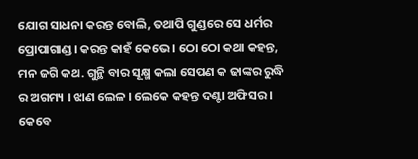ଯୋଗ ସାଧନା କରନ୍ତ ବୋଲି, ତଥାପି ଗୁଣ୍ଡରେ ସେ ଧର୍ମର ପ୍ରୋପାଗାଣ୍ଡ। କରନ୍ତ କାହଁ କେଭେ । ଠୋ ଠୋ କଥା କହନ୍ତ, ମନ ଜଗି କଥ. ଗୁନ୍ଥି ବାର ସୂକ୍ଷ୍ମ କଲା ସେପଣ କ ଢାଙ୍କର ରୁଦ୍ଧି ର ଅଗମ୍ୟ । ଝାଣ ଲେଳ । ଲେକେ କହନ୍ତ ଦଣ୍ଟା ଅଫିସର । କେବେ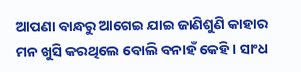ଆପଣା ବାନ୍ଧରୁ ଆଗେଇ ଯାଇ ଜାଣିଶୁଣି କାହାର ମନ ଖୁସି କରଥିଲେ ବୋଲି ବନାହଁ କେହି । ସାଂଧ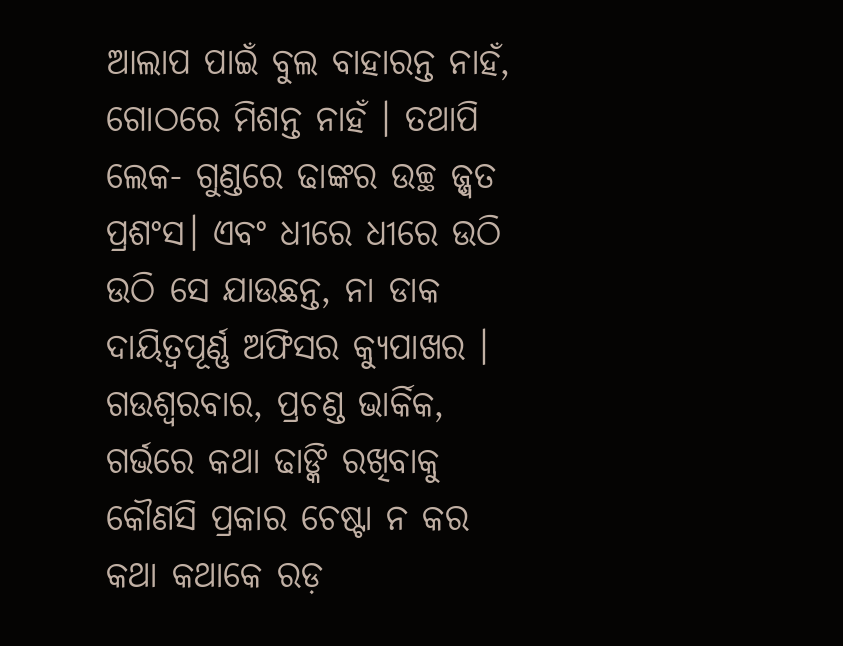ଆଲାପ ପାଇଁ ବୁଲ ବାହାରନ୍ତ ନାହଁ, ଗୋଠରେ ମିଶନ୍ତ ନାହଁ । ତଥାପି ଲେକ- ଗୁଣ୍ଡରେ ଢାଙ୍କର ଉଚ୍ଛ ଜ୍ଜ୍ୱତ ପ୍ରଶଂସ। ଏବଂ ଧୀରେ ଧୀରେ ଉଠି ଉଠି ସେ ଯାଉଛନ୍ତ, ନା ଡାକ ଦାୟିତ୍ବପୂର୍ଣ୍ଣ ଅଫିସର କ୍ୟୁପାଖର ।
ଗଉଶ୍ବରବାର, ପ୍ରଚଣ୍ଡ ଭାର୍କିକ, ଗର୍ଭରେ କଥା ଢାଙ୍କି ରଖିବାକୁ କୌଣସି ପ୍ରକାର ଚେଷ୍ଟା ନ କର କଥା କଥାକେ ରଡ଼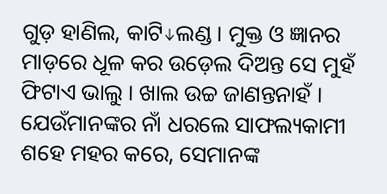ଗୁଡ଼ ହାଣିଲ, କାଟି↓ଲଣ୍ଡ । ମୁକ୍ତ ଓ ଜ୍ଞାନର ମାଡ଼ରେ ଧୂଳ କର ଉଡ଼େଲ ଦିଅନ୍ତ ସେ ମୁହଁ ଫିଟାଏ ଭାଲୁ । ଖାଲ ଉଚ୍ଚ ଜାଣନ୍ତନାହଁ । ଯେଉଁମାନଙ୍କର ନାଁ ଧରଲେ ସାଫଲ୍ୟକାମୀ ଶହେ ମହର କରେ, ସେମାନଙ୍କ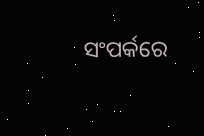ସଂପର୍କରେ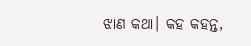ଝାଣ କଥା। କହ କହନ୍ତ,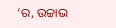‘ର, ଉଚ୍ଚାଭ